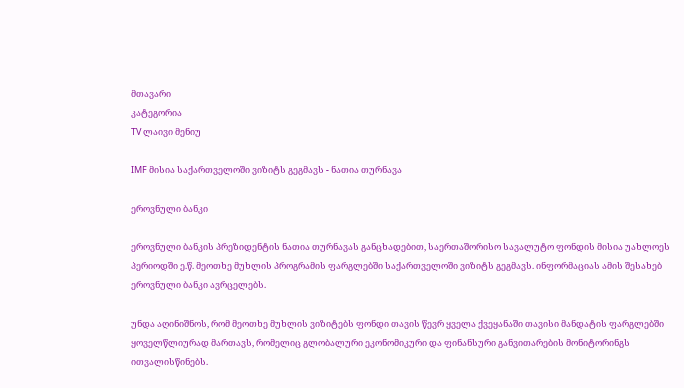მთავარი
კატეგორია
TV ლაივი მენიუ

IMF მისია საქართველოში ვიზიტს გეგმავს - ნათია თურნავა

ეროვნული ბანკი

ეროვნული ბანკის პრეზიდენტის ნათია თურნავას განცხადებით, საერთაშორისო სავალუტო ფონდის მისია უახლოეს პერიოდში ე.წ. მეოთხე მუხლის პროგრამის ფარგლებში საქართველოში ვიზიტს გეგმავს. ინფორმაციას ამის შესახებ ეროვნული ბანკი ავრცელებს.

უნდა აღინიშნოს, რომ მეოთხე მუხლის ვიზიტებს ფონდი თავის წევრ ყველა ქვეყანაში თავისი მანდატის ფარგლებში ყოველწლიურად მართავს, რომელიც გლობალური ეკონომიკური და ფინანსური განვითარების მონიტორინგს ითვალისწინებს.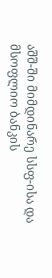აშშ-ში მიმდინარე სსფ-ისა და მსოფლიო ბანკის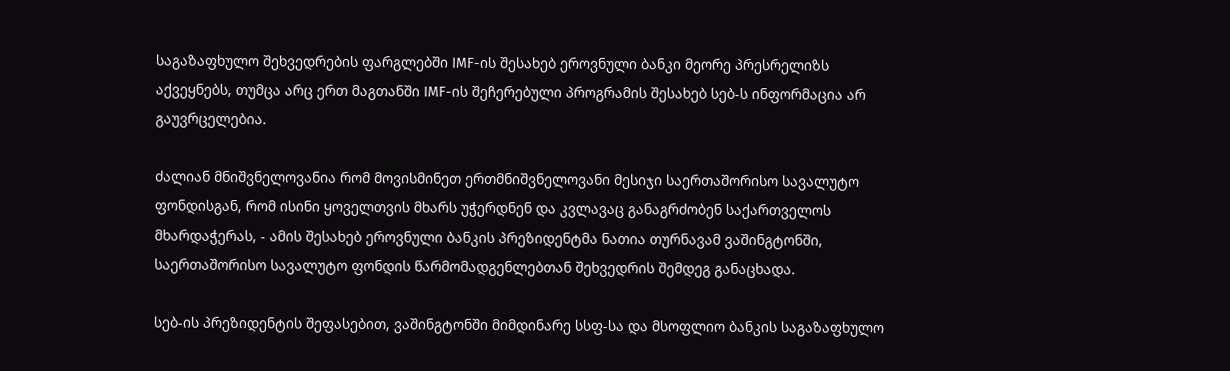საგაზაფხულო შეხვედრების ფარგლებში IMF-ის შესახებ ეროვნული ბანკი მეორე პრესრელიზს აქვეყნებს, თუმცა არც ერთ მაგთანში IMF-ის შეჩერებული პროგრამის შესახებ სებ-ს ინფორმაცია არ გაუვრცელებია.

ძალიან მნიშვნელოვანია რომ მოვისმინეთ ერთმნიშვნელოვანი მესიჯი საერთაშორისო სავალუტო ფონდისგან, რომ ისინი ყოველთვის მხარს უჭერდნენ და კვლავაც განაგრძობენ საქართველოს მხარდაჭერას, - ამის შესახებ ეროვნული ბანკის პრეზიდენტმა ნათია თურნავამ ვაშინგტონში, საერთაშორისო სავალუტო ფონდის წარმომადგენლებთან შეხვედრის შემდეგ განაცხადა.

სებ-ის პრეზიდენტის შეფასებით, ვაშინგტონში მიმდინარე სსფ-სა და მსოფლიო ბანკის საგაზაფხულო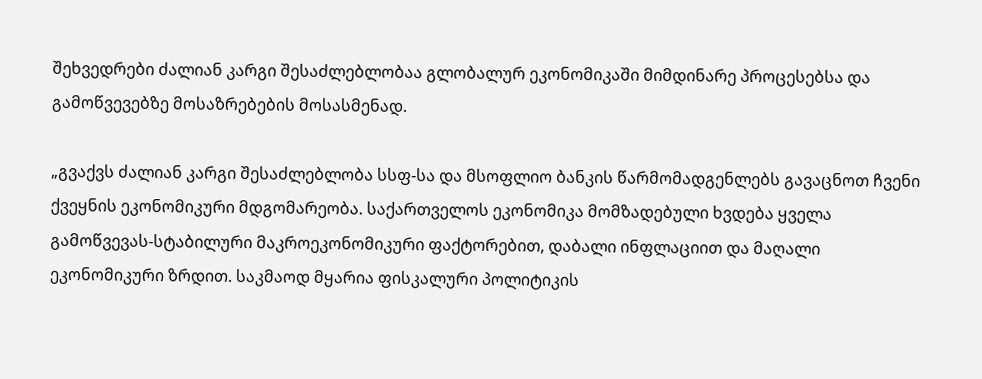შეხვედრები ძალიან კარგი შესაძლებლობაა გლობალურ ეკონომიკაში მიმდინარე პროცესებსა და გამოწვევებზე მოსაზრებების მოსასმენად.

„გვაქვს ძალიან კარგი შესაძლებლობა სსფ-სა და მსოფლიო ბანკის წარმომადგენლებს გავაცნოთ ჩვენი ქვეყნის ეკონომიკური მდგომარეობა. საქართველოს ეკონომიკა მომზადებული ხვდება ყველა გამოწვევას-სტაბილური მაკროეკონომიკური ფაქტორებით, დაბალი ინფლაციით და მაღალი ეკონომიკური ზრდით. საკმაოდ მყარია ფისკალური პოლიტიკის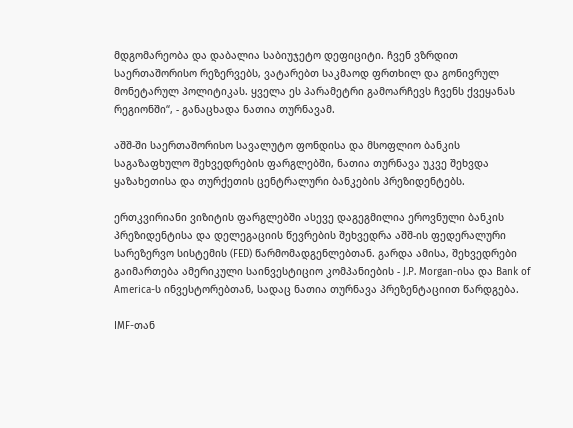მდგომარეობა და დაბალია საბიუჯეტო დეფიციტი. ჩვენ ვზრდით საერთაშორისო რეზერვებს, ვატარებთ საკმაოდ ფრთხილ და გონივრულ მონეტარულ პოლიტიკას. ყველა ეს პარამეტრი გამოარჩევს ჩვენს ქვეყანას რეგიონში“, - განაცხადა ნათია თურნავამ.

აშშ-ში საერთაშორისო სავალუტო ფონდისა და მსოფლიო ბანკის საგაზაფხულო შეხვედრების ფარგლებში, ნათია თურნავა უკვე შეხვდა ყაზახეთისა და თურქეთის ცენტრალური ბანკების პრეზიდენტებს.

ერთკვირიანი ვიზიტის ფარგლებში ასევე დაგეგმილია ეროვნული ბანკის პრეზიდენტისა და დელეგაციის წევრების შეხვედრა აშშ-ის ფედერალური სარეზერვო სისტემის (FED) წარმომადგენლებთან. გარდა ამისა, შეხვედრები გაიმართება ამერიკული საინვესტიციო კომპანიების - J.P. Morgan-ისა და Bank of America-ს ინვესტორებთან, სადაც ნათია თურნავა პრეზენტაციით წარდგება.

IMF-თან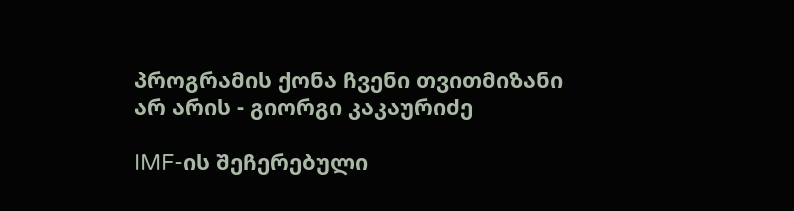პროგრამის ქონა ჩვენი თვითმიზანი არ არის - გიორგი კაკაურიძე

IMF-ის შეჩერებული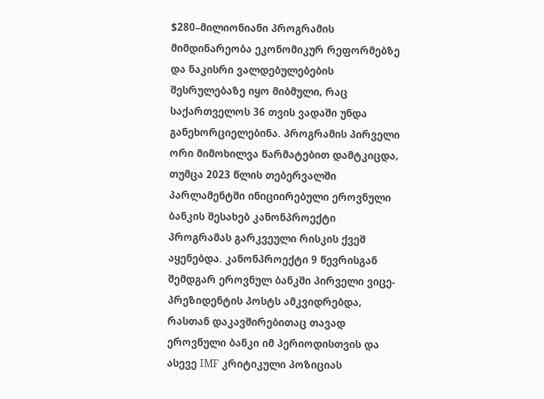$280–მილიონიანი პროგრამის მიმდინარეობა ეკონომიკურ რეფორმებზე და ნაკისრი ვალდებულებების შესრულებაზე იყო მიბმული, რაც საქართველოს 36 თვის ვადაში უნდა განეხორციელებინა. პროგრამის პირველი ორი მიმოხილვა წარმატებით დამტკიცდა, თუმცა 2023 წლის თებერვალში პარლამენტში ინიციირებული ეროვნული ბანკის შესახებ კანონპროექტი პროგრამას გარკვეული რისკის ქვეშ აყენებდა. კანონპროექტი 9 წევრისგან შემდგარ ეროვნულ ბანკში პირველი ვიცე-პრეზიდენტის პოსტს ამკვიდრებდა, რასთან დაკავშირებითაც თავად ეროვნული ბანკი იმ პერიოდისთვის და ასევე IMF კრიტიკული პოზიციას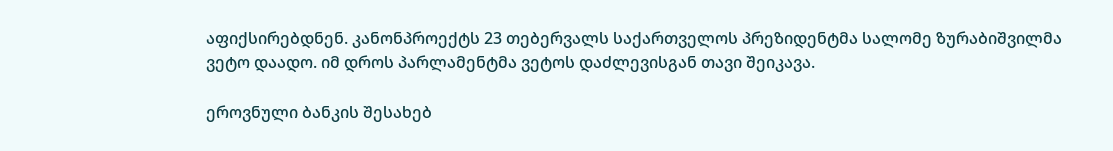აფიქსირებდნენ. კანონპროექტს 23 თებერვალს საქართველოს პრეზიდენტმა სალომე ზურაბიშვილმა ვეტო დაადო. იმ დროს პარლამენტმა ვეტოს დაძლევისგან თავი შეიკავა.

ეროვნული ბანკის შესახებ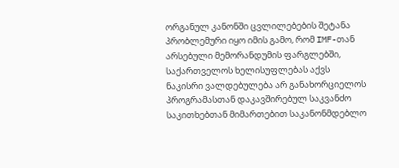ორგანულ კანონში ცვლილებების შეტანა პრობლემური იყო იმის გამო, რომ IMF-თან არსებული მემორანდუმის ფარგლებში, საქართველოს ხელისუფლებას აქვს ნაკისრი ვალდებულება არ განახორციელოს პროგრამასთან დაკავშირებულ საკვანძო საკითხებთან მიმართებით საკანონმდებლო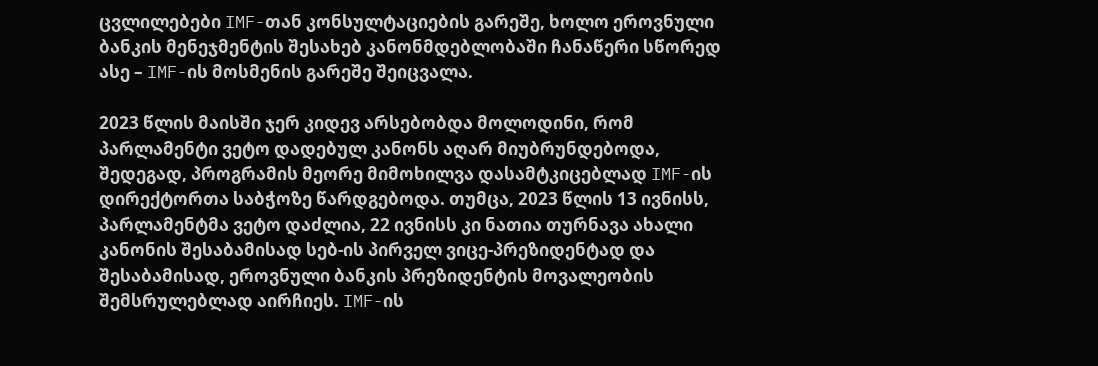ცვლილებები IMF-თან კონსულტაციების გარეშე, ხოლო ეროვნული ბანკის მენეჯმენტის შესახებ კანონმდებლობაში ჩანაწერი სწორედ ასე – IMF-ის მოსმენის გარეშე შეიცვალა.

2023 წლის მაისში ჯერ კიდევ არსებობდა მოლოდინი, რომ პარლამენტი ვეტო დადებულ კანონს აღარ მიუბრუნდებოდა, შედეგად, პროგრამის მეორე მიმოხილვა დასამტკიცებლად IMF-ის დირექტორთა საბჭოზე წარდგებოდა. თუმცა, 2023 წლის 13 ივნისს, პარლამენტმა ვეტო დაძლია, 22 ივნისს კი ნათია თურნავა ახალი კანონის შესაბამისად სებ-ის პირველ ვიცე-პრეზიდენტად და შესაბამისად, ეროვნული ბანკის პრეზიდენტის მოვალეობის შემსრულებლად აირჩიეს. IMF-ის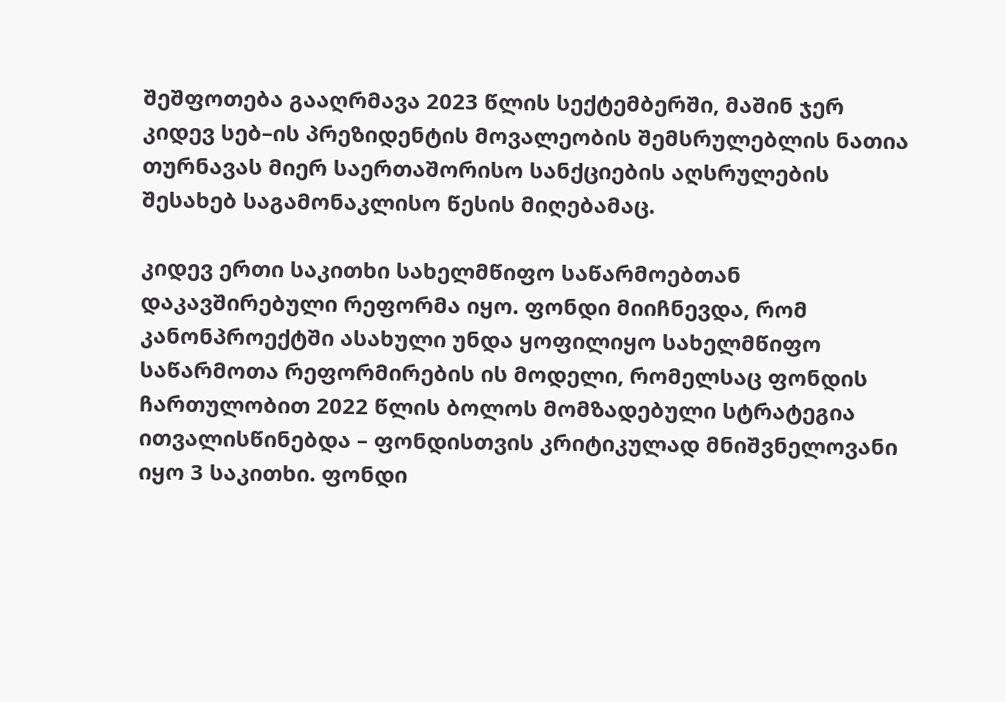შეშფოთება გააღრმავა 2023 წლის სექტემბერში, მაშინ ჯერ კიდევ სებ–ის პრეზიდენტის მოვალეობის შემსრულებლის ნათია თურნავას მიერ საერთაშორისო სანქციების აღსრულების შესახებ საგამონაკლისო წესის მიღებამაც.

კიდევ ერთი საკითხი სახელმწიფო საწარმოებთან დაკავშირებული რეფორმა იყო. ფონდი მიიჩნევდა, რომ კანონპროექტში ასახული უნდა ყოფილიყო სახელმწიფო საწარმოთა რეფორმირების ის მოდელი, რომელსაც ფონდის ჩართულობით 2022 წლის ბოლოს მომზადებული სტრატეგია ითვალისწინებდა – ფონდისთვის კრიტიკულად მნიშვნელოვანი იყო 3 საკითხი. ფონდი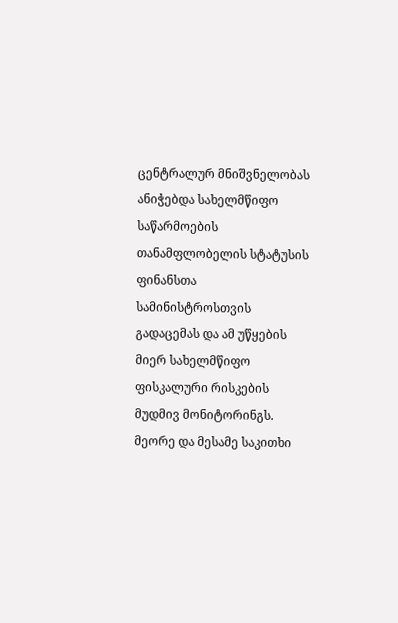ცენტრალურ მნიშვნელობას ანიჭებდა სახელმწიფო საწარმოების თანამფლობელის სტატუსის ფინანსთა სამინისტროსთვის გადაცემას და ამ უწყების მიერ სახელმწიფო ფისკალური რისკების მუდმივ მონიტორინგს. მეორე და მესამე საკითხი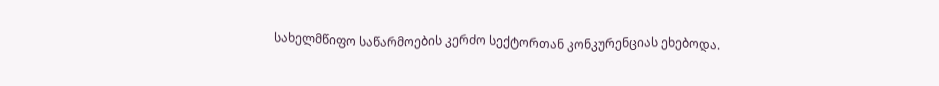სახელმწიფო საწარმოების კერძო სექტორთან კონკურენციას ეხებოდა.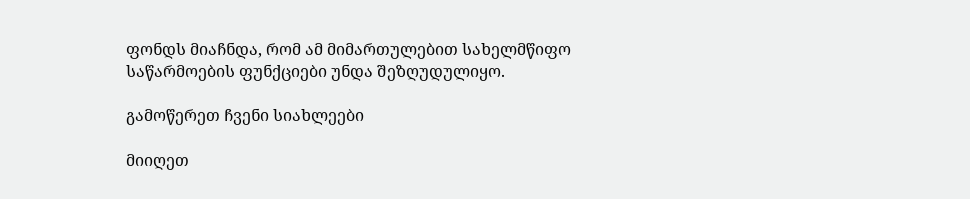ფონდს მიაჩნდა, რომ ამ მიმართულებით სახელმწიფო საწარმოების ფუნქციები უნდა შეზღუდულიყო.

გამოწერეთ ჩვენი სიახლეები

მიიღეთ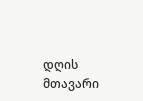დღის მთავარი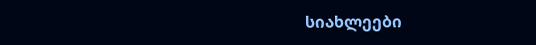სიახლეები